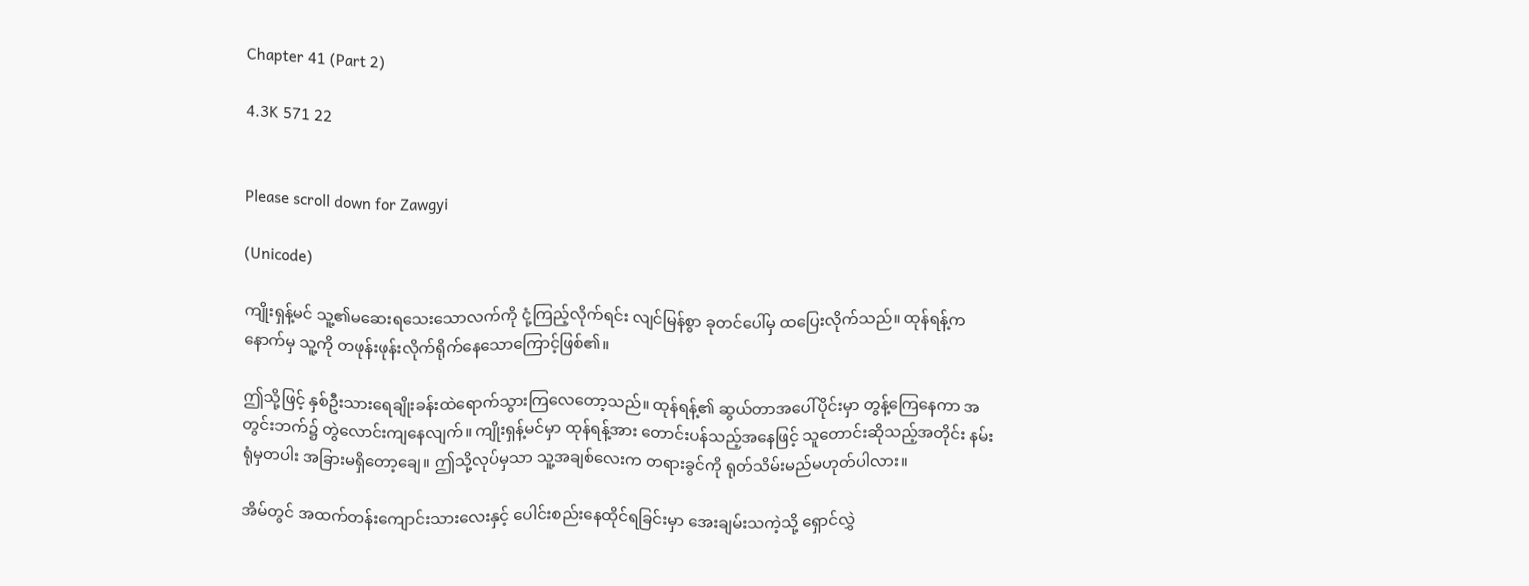Chapter 41 (Part 2)

4.3K 571 22


Please scroll down for Zawgyi

(Unicode)

ကျိုးရှန့်မင် သူ့၏မဆေးရသေးသောလက်ကို ငုံ့ကြည့်လိုက်ရင်း လျင်မြန်စွာ ခုတင်ပေါ်မှ ထပြေးလိုက်သည်။ ထုန်ရန့်က နောက်မှ သူ့ကို တဖုန်းဖုန်းလိုက်ရိုက်နေသောကြောင့်ဖြစ်၏။

ဤသို့ဖြင့် နှစ်ဦးသားရေချိုးခန်းထဲရောက်သွားကြလေတော့သည်။ ထုန်ရန့်၏ ဆွယ်တာအပေါ်ပိုင်းမှာ တွန့်ကြေနေကာ အတွင်းဘက်၌ တွဲလောင်းကျနေလျက်။ ကျိုးရှန့်မင်မှာ ထုန်ရန့်အား တောင်းပန်သည့်အနေဖြင့် သူတောင်းဆိုသည့်အတိုင်း နမ်းရုံမှတပါး အခြားမရှိတော့ချေ။ ဤသို့လုပ်မှသာ သူ့အချစ်လေးက တရားခွင်ကို ရုတ်သိမ်းမည်မဟုတ်ပါလား။

အိမ်တွင် အထက်တန်းကျောင်းသားလေးနှင့် ပေါင်းစည်းနေထိုင်ရခြင်းမှာ အေးချမ်းသကဲ့သို့ ရှောင်လွှဲ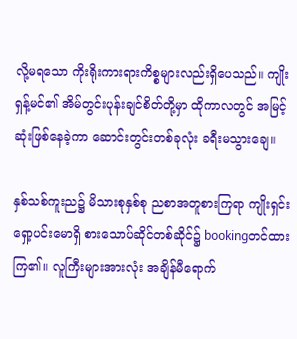လို့မရသော ကိုးရိုးကားရားကိစ္စများလည်းရှိပေသည်။ ကျိုးရှန့်မင်၏ အိမ်တွင်းပုန်းချင်စိတ်တို့မှာ ထိုကာလတွင် အမြင့်ဆုံးဖြစ်နေခဲ့ကာ ဆောင်းတွင်းတစ်ခုလုံး ခရီးမသွားချေ။

နှစ်သစ်ကူးည၌ မိသားစုနှစ်စု ညစာအတူစားကြရာ ကျိုးရှင်းရှော့ပင်းမောရှိ စားသောပ်ဆိုင်တစ်ဆိုင်၌ bookingတင်ထားကြ၏။ လူကြီးများအားလုံး အချိန်မီရောက်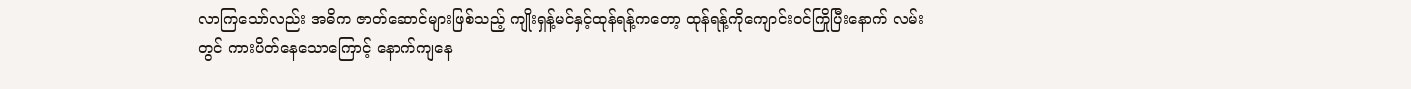လာကြသော်လည်း အဓိက ဇာတ်ဆောင်များဖြစ်သည့် ကျိုးရှန့်မင်နှင့်ထုန်ရန့်ကတော့ ထုန်ရန့်ကိုကျောင်းဝင်ကြိုပြီးနောက် လမ်းတွင် ကားပိတ်နေသောကြောင့် နောက်ကျနေ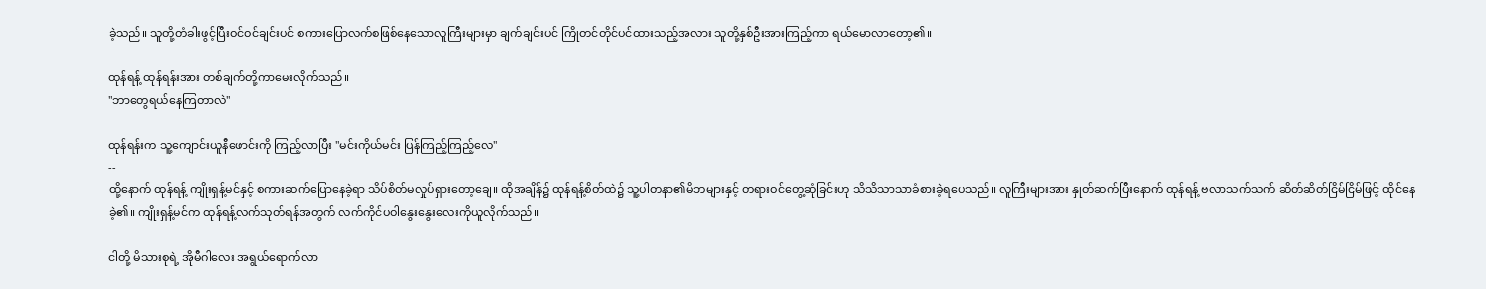ခဲ့သည်။ သူတို့တံခါးဖွင့်ပြီးဝင်ဝင်ချင်းပင် စကားပြောလက်စဖြစ်နေသောလူကြီးများမှာ ချက်ချင်းပင် ကြိုတင်တိုင်ပင်ထားသည့်အလား သူတို့နှစ်ဦးအားကြည့်ကာ ရယ်မောလာတော့၏။

ထုန်ရန့် ထုန်ရန်းအား တစ်ချက်တို့ကာမေးလိုက်သည်။
"ဘာတွေရယ်နေကြတာလဲ"

ထုန်ရန်းက သူ့ကျောင်းယူနီဖောင်းကို ကြည့်လာပြီး "မင်းကိုယ်မင်း ပြန်ကြည့်ကြည့်လေ"
--
ထို့နောက် ထုန်ရန့် ကျိုးရှန့်မင်နှင့် စကားဆက်ပြောနေခဲ့ရာ သိပ်စိတ်မလှုပ်ရှားတော့ချေ။ ထိုအချိန်၌ ထုန်ရန့်စိတ်ထဲ၌ သူ့ပါတနာ၏မိဘများနှင့် တရားဝင်တွေ့ဆုံခြင်းဟု သိသိသာသာခံစားခဲ့ရပေသည်။ လူကြီးများအား နှုတ်ဆက်ပြီးနောက် ထုန်ရန့် ဗလာသက်သက် ဆိတ်ဆိတ်ငြိမ်ငြိမ်ဖြင့် ထိုင်နေခဲ့၏။ ကျိုးရှန့်မင်က ထုန်ရန့်လက်သုတ်ရန်အတွက် လက်ကိုင်ပဝါနွေးနွေးလေးကိုယူလိုက်သည်။

ငါတို့ မိသားစုရဲ့ အိုမီဂါလေး အရွယ်ရောက်လာ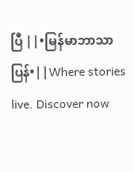ပြီ ||•မြန်မာဘာသာပြန်•||Where stories live. Discover now